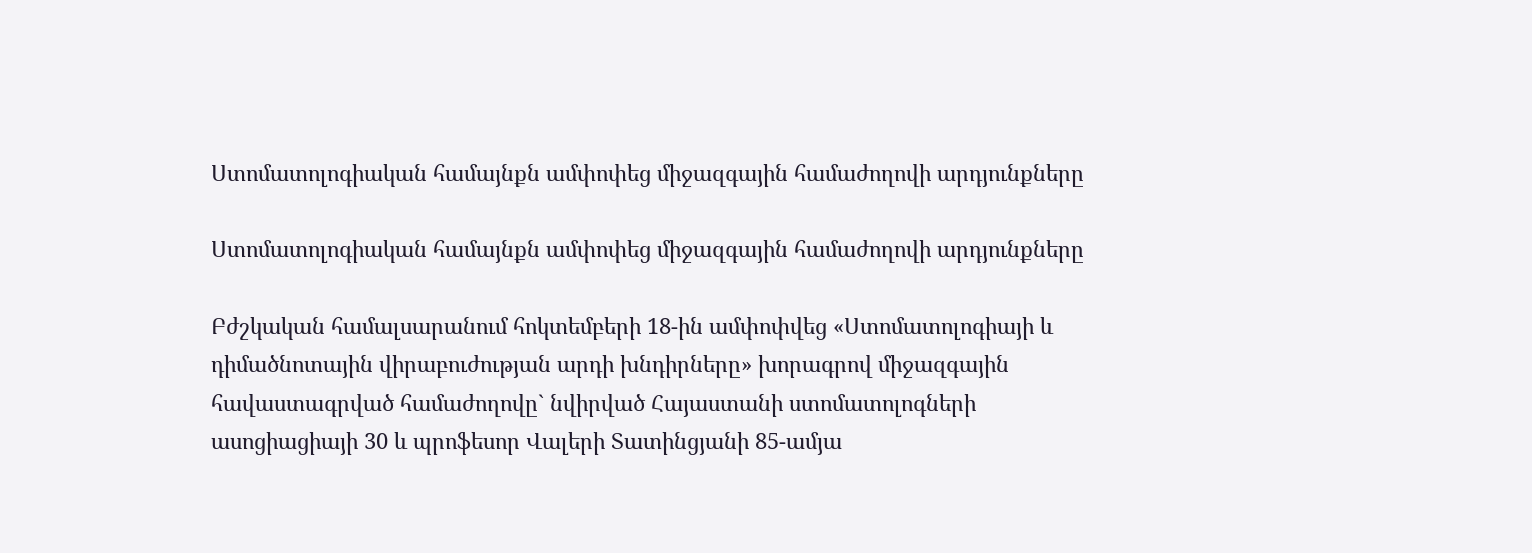Ստոմատոլոգիական համայնքն ամփոփեց միջազգային համաժողովի արդյունքները

Ստոմատոլոգիական համայնքն ամփոփեց միջազգային համաժողովի արդյունքները

Բժշկական համալսարանում հոկտեմբերի 18-ին ամփոփվեց «Ստոմատոլոգիայի և դիմածնոտային վիրաբուժության արդի խնդիրները» խորագրով միջազգային հավաստագրված համաժողովը` նվիրված Հայաստանի ստոմատոլոգների ասոցիացիայի 30 և պրոֆեսոր Վալերի Տատինցյանի 85-ամյա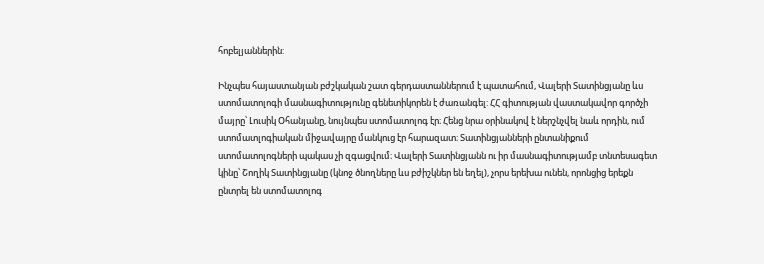հոբելյաններին:

Ինչպես հայաստանյան բժշկական շատ գերդաստաններում է պատահում, Վալերի Տատինցյանը ևս ստոմատոլոգի մասնագիտությունը գենետիկորեն է ժառանգել: ՀՀ գիտության վաստակավոր գործչի մայրը՝ Լուսիկ Օհանյանը, նույնպես ստոմատոլոգ էր։ Հենց նրա օրինակով է ներշնչվել նաև որդին, ում ստոմատլոգիական միջավայրը մանկուց էր հարազատ։ Տատինցյանների ընտանիքում ստոմատոլոգների պակաս չի զգացվում։ Վալերի Տատինցյանն ու իր մասնագիտությամբ տնտեսագետ կինը՝ Շողիկ Տատինցյանը (կնոջ ծնողները ևս բժիշկներ են եղել), չորս երեխա ունեն, որոնցից երեքն ընտրել են ստոմատոլոգ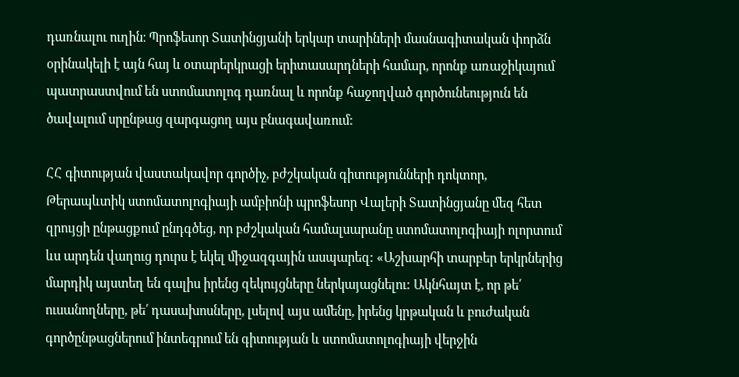դառնալու ուղին։ Պրոֆեսոր Տատինցյանի երկար տարիների մասնագիտական փորձն օրինակելի է այն հայ և օտարերկրացի երիտասարդների համար, որոնք առաջիկայում պատրաստվում են ստոմատոլոգ դառնալ և որոնք հաջողված գործունեություն են ծավալում սրընթաց զարգացող այս բնագավառում:

ՀՀ գիտության վաստակավոր գործիչ, բժշկական գիտությունների դոկտոր, Թերապևտիկ ստոմատոլոգիայի ամբիոնի պրոֆեսոր Վալերի Տատինցյանը մեզ հետ զրույցի ընթացքում ընդգծեց, որ բժշկական համալսարանը ստոմատոլոգիայի ոլորտում ևս արդեն վաղուց դուրս է եկել միջազգային ասպարեզ: «Աշխարհի տարբեր երկրներից մարդիկ այստեղ են գալիս իրենց զեկույցները ներկայացնելու: Ակնհայտ է, որ թե՛ ուսանողները, թե՛ դասախոսները, լսելով այս ամենը, իրենց կրթական և բուժական գործընթացներում ինտեգրում են գիտության և ստոմատոլոգիայի վերջին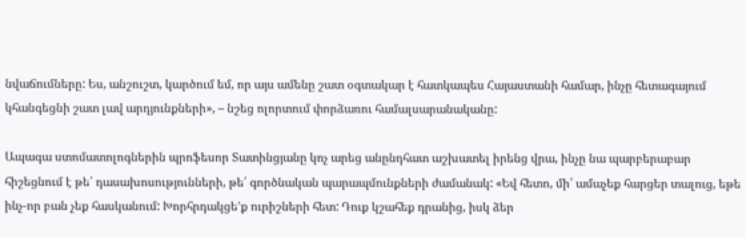նվաճումները: Ես, անշուշտ, կարծում եմ, որ այս ամենը շատ օգտակար է հատկապես Հայաստանի համար, ինչը հետագայում կհանգեցնի շատ լավ արդյունքների», – նշեց ոլորտում փորձառու համալսարանականը:

Ապագա ստոմատոլոգներին պրոֆեսոր Տատինցյանը կոչ արեց անընդհատ աշխատել իրենց վրա, ինչը նա պարբերաբար հիշեցնում է թե՛ դասախոսությունների, թե՛ գործնական պարապմունքների ժամանակ: «Եվ հետո, մի՛ ամաչեք հարցեր տալուց, եթե ինչ-որ բան չեք հասկանում: Խորհրդակցե’ք ուրիշների հետ: Դուք կշահեք դրանից, իսկ ձեր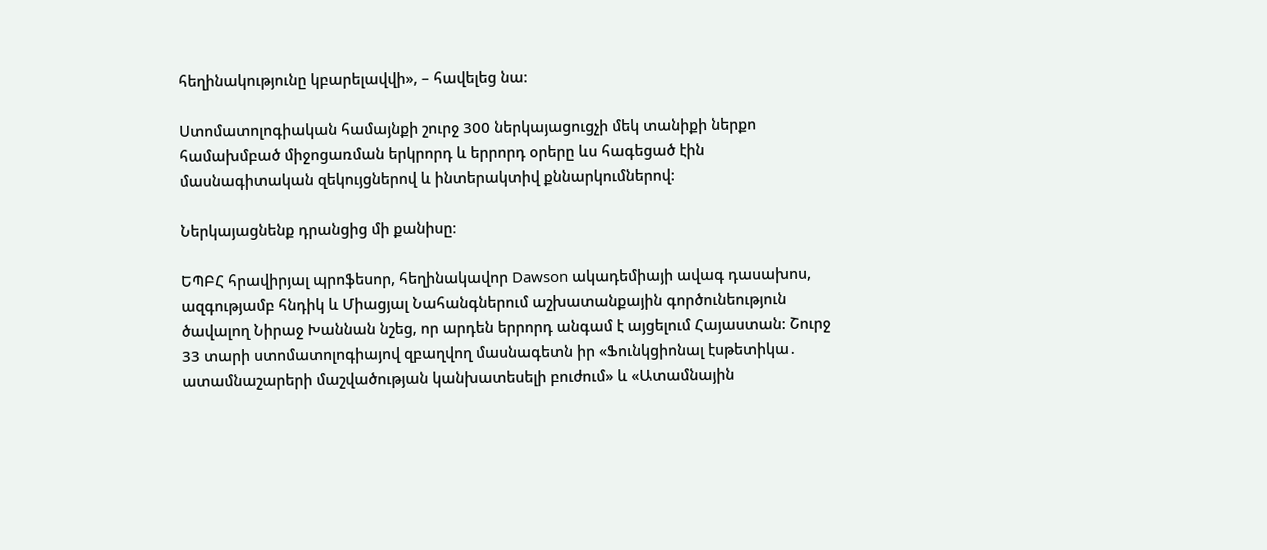հեղինակությունը կբարելավվի», – հավելեց նա:

Ստոմատոլոգիական համայնքի շուրջ 300 ներկայացուցչի մեկ տանիքի ներքո համախմբած միջոցառման երկրորդ և երրորդ օրերը ևս հագեցած էին մասնագիտական զեկույցներով և ինտերակտիվ քննարկումներով:

Ներկայացնենք դրանցից մի քանիսը։

ԵՊԲՀ հրավիրյալ պրոֆեսոր, հեղինակավոր Dawson ակադեմիայի ավագ դասախոս, ազգությամբ հնդիկ և Միացյալ Նահանգներում աշխատանքային գործունեություն ծավալող Նիրաջ Խաննան նշեց, որ արդեն երրորդ անգամ է այցելում Հայաստան: Շուրջ 33 տարի ստոմատոլոգիայով զբաղվող մասնագետն իր «Ֆունկցիոնալ էսթետիկա․ ատամնաշարերի մաշվածության կանխատեսելի բուժում» և «Ատամնային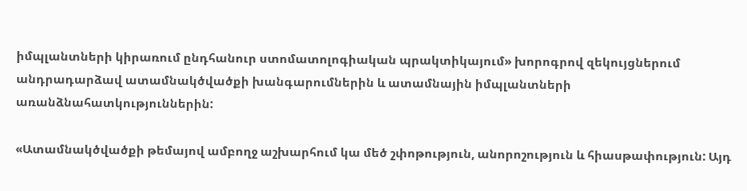իմպլանտների կիրառում ընդհանուր ստոմատոլոգիական պրակտիկայում» խորոգրով զեկույցներում անդրադարձավ ատամնակծվածքի խանգարումներին և ատամնային իմպլանտների առանձնահատկություններին:

«Ատամնակծվածքի թեմայով ամբողջ աշխարհում կա մեծ շփոթություն, անորոշություն և հիասթափություն: Այդ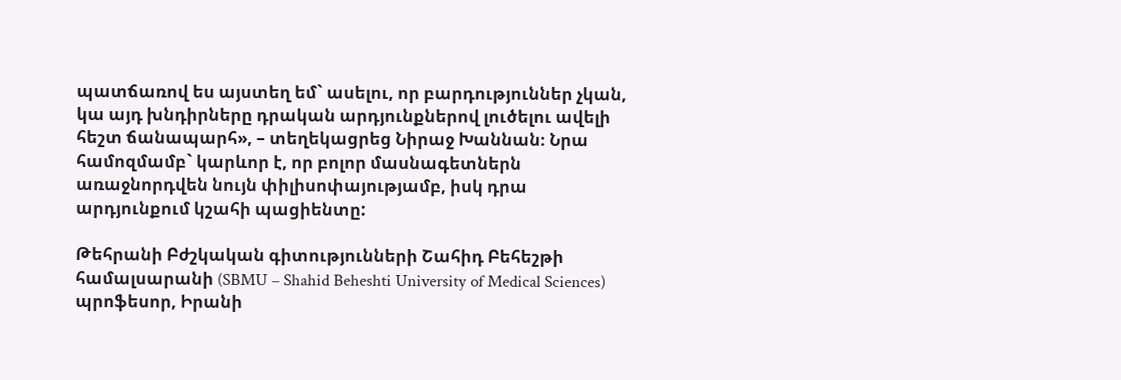պատճառով ես այստեղ եմ` ասելու, որ բարդություններ չկան, կա այդ խնդիրները դրական արդյունքներով լուծելու ավելի հեշտ ճանապարհ», – տեղեկացրեց Նիրաջ Խաննան։ Նրա համոզմամբ` կարևոր է, որ բոլոր մասնագետներն առաջնորդվեն նույն փիլիսոփայությամբ, իսկ դրա արդյունքում կշահի պացիենտը:

Թեհրանի Բժշկական գիտությունների Շահիդ Բեհեշթի համալսարանի (SBMU – Shahid Beheshti University of Medical Sciences) պրոֆեսոր, Իրանի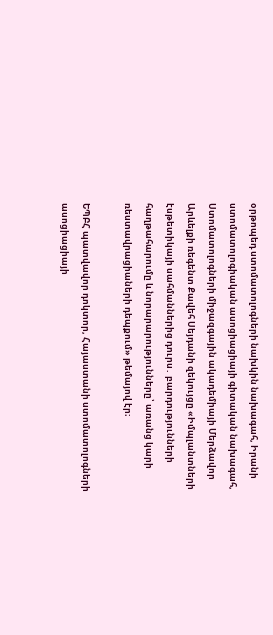օրթոպեդ ստոմատոլոգների նախկին նախագահ, Իրանի ստոմատոլոգիական ասոցիացիայի գիտական նախագահ, Ստոմատոլոգների միջազգային ակադեմիայի Մերձավոր Արևելքի ռեգենտ Քավեհ Սեյդանի զեկույցը «Իմպլանտների էսթետիկայի սահմաններից դուրս․ բարդությունների հաղթահարումը և նորարարությունները՝ առանց կարի ռեստավրացիաների դեպքում» թեմայով էր։

ԵՊԲՀ պատվավոր դոկտոր, Հայաստանի ստոմատոլոգների ասոցիացիայի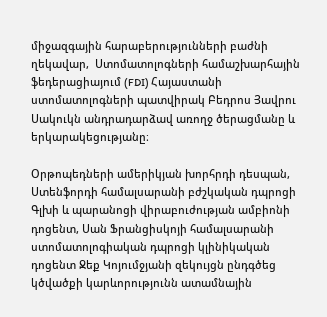միջազգային հարաբերությունների բաժնի ղեկավար,  Ստոմատոլոգների համաշխարհային ֆեդերացիայում (FDI) Հայաստանի ստոմատոլոգների պատվիրակ Բեդրոս Յավրու Սակուկն անդրադարձավ առողջ ծերացմանը և երկարակեցությանը։

Օրթոպեդների ամերիկյան խորհրդի դեսպան, Ստենֆորդի համալսարանի բժշկական դպրոցի Գլխի և պարանոցի վիրաբուժության ամբիոնի դոցենտ, Սան Ֆրանցիսկոյի համալսարանի ստոմատոլոգիական դպրոցի կլինիկական դոցենտ Ջեք Կոյումջյանի զեկույցն ընդգծեց կծվածքի կարևորությունն ատամնային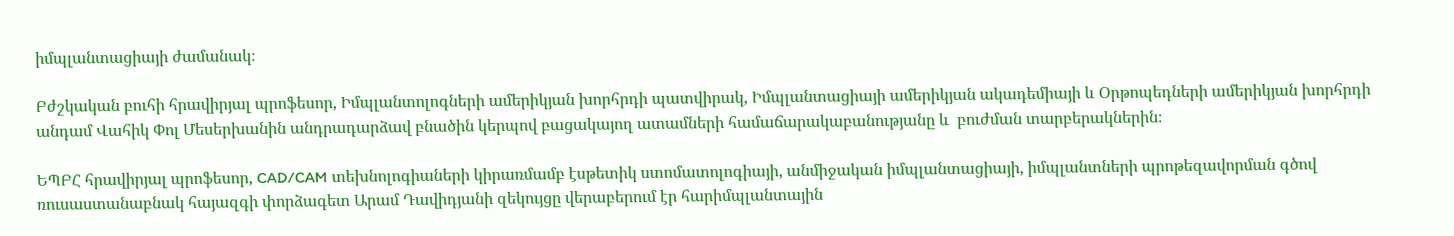իմպլանտացիայի ժամանակ։

Բժշկական բուհի հրավիրյալ պրոֆեսոր, Իմպլանտոլոգների ամերիկյան խորհրդի պատվիրակ, Իմպլանտացիայի ամերիկյան ակադեմիայի և Օրթոպեդների ամերիկյան խորհրդի անդամ Վահիկ Փոլ Մեսերխանին անդրադարձավ բնածին կերպով բացակայող ատամների համաճարակաբանությանը և  բուժման տարբերակներին։

ԵՊԲՀ հրավիրյալ պրոֆեսոր, CAD/CAM տեխնոլոգիաների կիրառմամբ էսթետիկ ստոմատոլոգիայի, անմիջական իմպլանտացիայի, իմպլանտների պրոթեզավորման գծով ռուսաստանաբնակ հայազգի փորձագետ Արամ Դավիդյանի զեկույցը վերաբերում էր հարիմպլանտային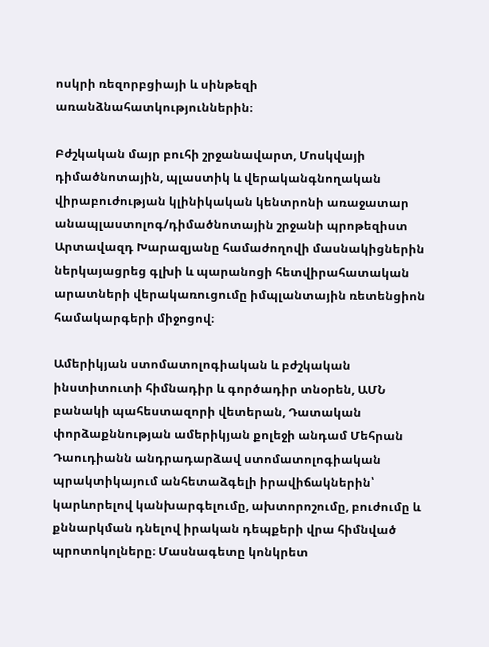ոսկրի ռեզորբցիայի և սինթեզի առանձնահատկություններին։

Բժշկական մայր բուհի շրջանավարտ, Մոսկվայի դիմածնոտային, պլաստիկ և վերականգնողական վիրաբուժության կլինիկական կենտրոնի առաջատար անապլաստոլոգ/դիմածնոտային շրջանի պրոթեզիստ Արտավազդ Խարազյանը համաժողովի մասնակիցներին ներկայացրեց գլխի և պարանոցի հետվիրահատական արատների վերակառուցումը իմպլանտային ռետենցիոն համակարգերի միջոցով։

Ամերիկյան ստոմատոլոգիական և բժշկական ինստիտուտի հիմնադիր և գործադիր տնօրեն, ԱՄՆ բանակի պահեստազորի վետերան, Դատական փորձաքննության ամերիկյան քոլեջի անդամ Մեհրան Դաուդիանն անդրադարձավ ստոմատոլոգիական պրակտիկայում անհետաձգելի իրավիճակներին՝ կարևորելով կանխարգելումը, ախտորոշումը, բուժումը և քննարկման դնելով իրական դեպքերի վրա հիմնված պրոտոկոլները։ Մասնագետը կոնկրետ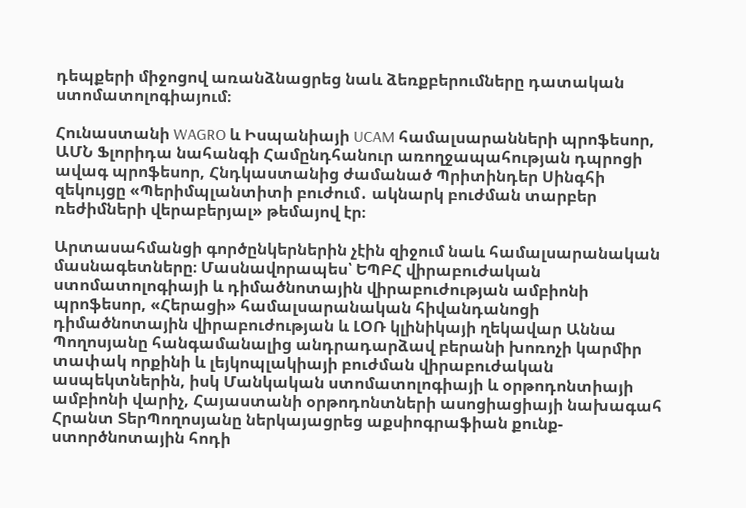դեպքերի միջոցով առանձնացրեց նաև ձեռքբերումները դատական ստոմատոլոգիայում։

Հունաստանի WAGRO և Իսպանիայի UCAM համալսարանների պրոֆեսոր, ԱՄՆ Ֆլորիդա նահանգի Համընդհանուր առողջապահության դպրոցի ավագ պրոֆեսոր, Հնդկաստանից ժամանած Պրիտինդեր Սինգհի զեկույցը «Պերիմպլանտիտի բուժում․ ակնարկ բուժման տարբեր ռեժիմների վերաբերյալ» թեմայով էր։

Արտասահմանցի գործընկերներին չէին զիջում նաև համալսարանական մասնագետները։ Մասնավորապես՝ ԵՊԲՀ վիրաբուժական ստոմատոլոգիայի և դիմածնոտային վիրաբուժության ամբիոնի պրոֆեսոր, «Հերացի» համալսարանական հիվանդանոցի դիմածնոտային վիրաբուժության և ԼՕՌ կլինիկայի ղեկավար Աննա Պողոսյանը հանգամանալից անդրադարձավ բերանի խոռոչի կարմիր տափակ որքինի և լեյկոպլակիայի բուժման վիրաբուժական ասպեկտներին, իսկ Մանկական ստոմատոլոգիայի և օրթոդոնտիայի ամբիոնի վարիչ, Հայաստանի օրթոդոնտների ասոցիացիայի նախագահ Հրանտ ՏերՊողոսյանը ներկայացրեց աքսիոգրաֆիան քունք-ստործնոտային հոդի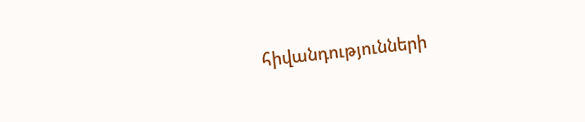հիվանդությունների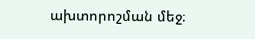ախտորոշման մեջ։